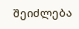შეიძლება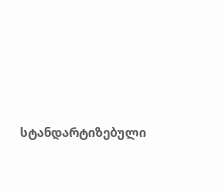სტანდარტიზებული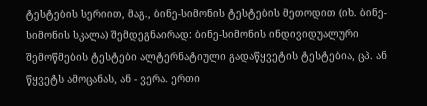ტესტების სერიით, მაგ., ბინე-სიმონის ტესტების მეთოდით (იხ. ბინე-სიმონის სკალა) შემდეგნაირად: ბინე-სიმონის ინდივიდუალური შემოწმების ტესტები ალტერნატიული გადაწყვეტის ტესტებია, ცპ. ან წყვეტს ამოცანას, ან - ვერა. ერთი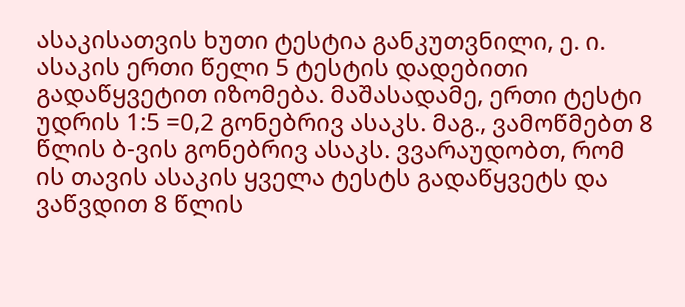ასაკისათვის ხუთი ტესტია განკუთვნილი, ე. ი. ასაკის ერთი წელი 5 ტესტის დადებითი გადაწყვეტით იზომება. მაშასადამე, ერთი ტესტი უდრის 1:5 =0,2 გონებრივ ასაკს. მაგ., ვამოწმებთ 8 წლის ბ-ვის გონებრივ ასაკს. ვვარაუდობთ, რომ ის თავის ასაკის ყველა ტესტს გადაწყვეტს და ვაწვდით 8 წლის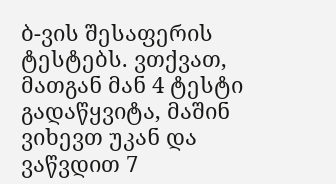ბ-ვის შესაფერის ტესტებს. ვთქვათ, მათგან მან 4 ტესტი გადაწყვიტა, მაშინ ვიხევთ უკან და ვაწვდით 7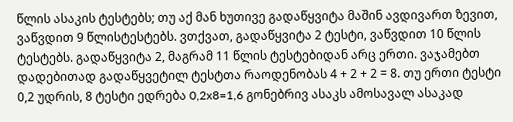წლის ასაკის ტესტებს; თუ აქ მან ხუთივე გადაწყვიტა მაშინ ავდივართ ზევით, ვაწვდით 9 წლისტესტებს. ვთქვათ, გადაწყვიტა 2 ტესტი, ვაწვდით 10 წლის ტესტებს. გადაწყვიტა 2, მაგრამ 11 წლის ტესტებიდან არც ერთი. ვაჯამებთ დადებითად გადაწყვეტილ ტესტთა რაოდენობას 4 + 2 + 2 = 8. თუ ერთი ტესტი 0,2 უდრის, 8 ტესტი ედრება 0,2x8=1,6 გონებრივ ასაკს ამოსავალ ასაკად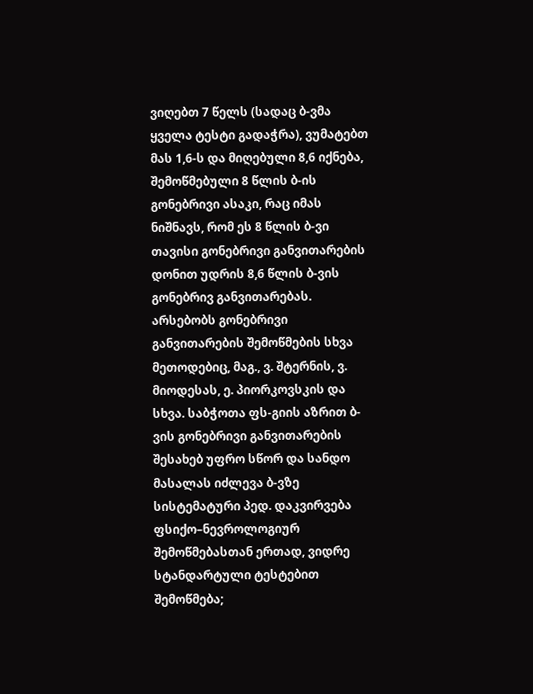ვიღებთ 7 წელს (სადაც ბ-ვმა ყველა ტესტი გადაჭრა), ვუმატებთ მას 1,6-ს და მიღებული 8,6 იქნება, შემოწმებული 8 წლის ბ-ის გონებრივი ასაკი, რაც იმას ნიშნავს, რომ ეს 8 წლის ბ-ვი თავისი გონებრივი განვითარების დონით უდრის 8,6 წლის ბ-ვის გონებრივ განვითარებას. არსებობს გონებრივი განვითარების შემოწმების სხვა მეთოდებიც, მაგ., ვ. შტერნის, ვ. მიოდესას, ე. პიორკოვსკის და სხვა. საბჭოთა ფს-გიის აზრით ბ-ვის გონებრივი განვითარების შესახებ უფრო სწორ და სანდო მასალას იძლევა ბ-ვზე სისტემატური პედ. დაკვირვება ფსიქო–ნევროლოგიურ შემოწმებასთან ერთად, ვიდრე სტანდარტული ტესტებით შემოწმება;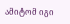ამიტომ იგი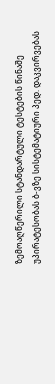ზემოაღწერილი სტანდარტული ტესტების წინაშე უპირატესობას ბ-ვზე სისტემატიური პედ. დაკვირვებას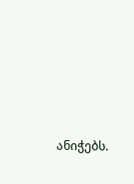ანიჭებს.